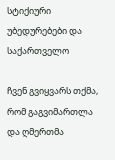სტიქიური უბედურებები და საქართველო

ჩვენ გვიყვარს თქმა, რომ გაგვიმართლა და ღმერთმა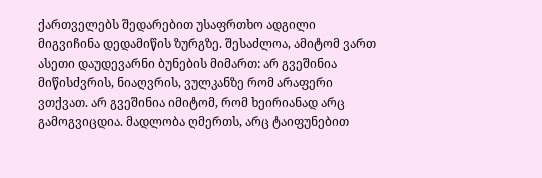ქართველებს შედარებით უსაფრთხო ადგილი მიგვიჩინა დედამიწის ზურგზე. შესაძლოა, ამიტომ ვართ ასეთი დაუდევარნი ბუნების მიმართ: არ გვეშინია მიწისძვრის, ნიაღვრის, ვულკანზე რომ არაფერი ვთქვათ. არ გვეშინია იმიტომ, რომ ხეირიანად არც გამოგვიცდია. მადლობა ღმერთს, არც ტაიფუნებით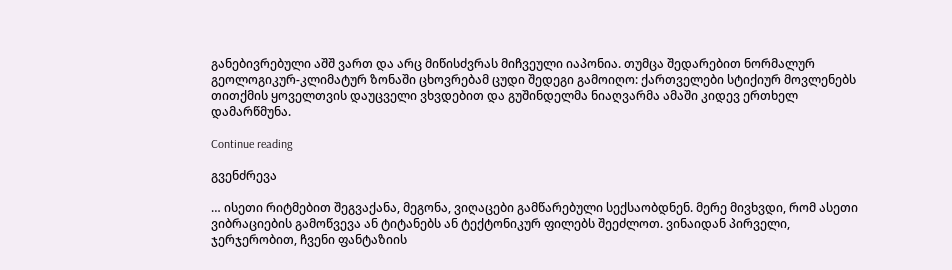განებივრებული აშშ ვართ და არც მიწისძვრას მიჩვეული იაპონია. თუმცა შედარებით ნორმალურ გეოლოგიკურ-კლიმატურ ზონაში ცხოვრებამ ცუდი შედეგი გამოიღო: ქართველები სტიქიურ მოვლენებს თითქმის ყოველთვის დაუცველი ვხვდებით და გუშინდელმა ნიაღვარმა ამაში კიდევ ერთხელ დამარწმუნა.

Continue reading

გვენძრევა

… ისეთი რიტმებით შეგვაქანა, მეგონა, ვიღაცები გამწარებული სექსაობდნენ. მერე მივხვდი, რომ ასეთი ვიბრაციების გამოწვევა ან ტიტანებს ან ტექტონიკურ ფილებს შეეძლოთ. ვინაიდან პირველი, ჯერჯერობით, ჩვენი ფანტაზიის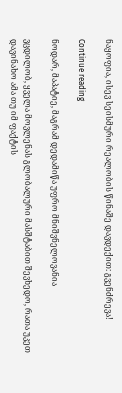ნაყოფია, ისევ სეისმური რეალობის წინაშე დავდექით: გვენძრევა!

Continue reading

ნოდარ, მაპატიე, მაგრამ დედამიწა უფრო მნიშვნელოვანია

ვცდილობ, ყველა მოვლენას გლობალური მასშტაბით შევხედო, რათა უკეთ დავინახო ამა თუ იმ ფაქტის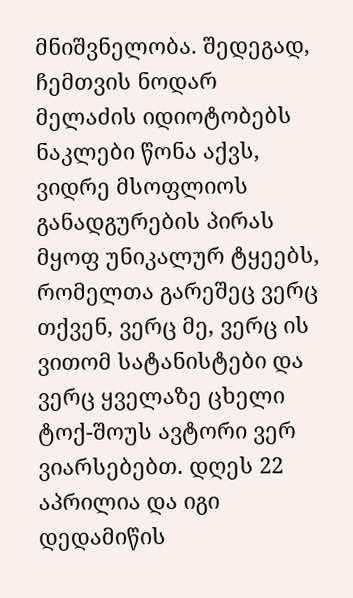მნიშვნელობა. შედეგად, ჩემთვის ნოდარ მელაძის იდიოტობებს ნაკლები წონა აქვს, ვიდრე მსოფლიოს განადგურების პირას მყოფ უნიკალურ ტყეებს, რომელთა გარეშეც ვერც თქვენ, ვერც მე, ვერც ის ვითომ სატანისტები და ვერც ყველაზე ცხელი ტოქ-შოუს ავტორი ვერ ვიარსებებთ. დღეს 22 აპრილია და იგი დედამიწის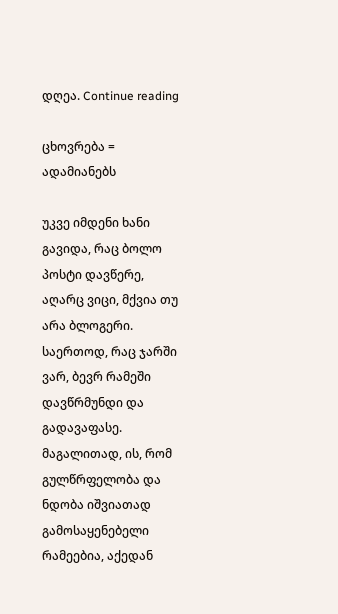დღეა. Continue reading

ცხოვრება = ადამიანებს

უკვე იმდენი ხანი გავიდა, რაც ბოლო პოსტი დავწერე, აღარც ვიცი, მქვია თუ არა ბლოგერი. საერთოდ, რაც ჯარში ვარ, ბევრ რამეში დავწრმუნდი და გადავაფასე. მაგალითად, ის, რომ გულწრფელობა და ნდობა იშვიათად გამოსაყენებელი რამეებია, აქედან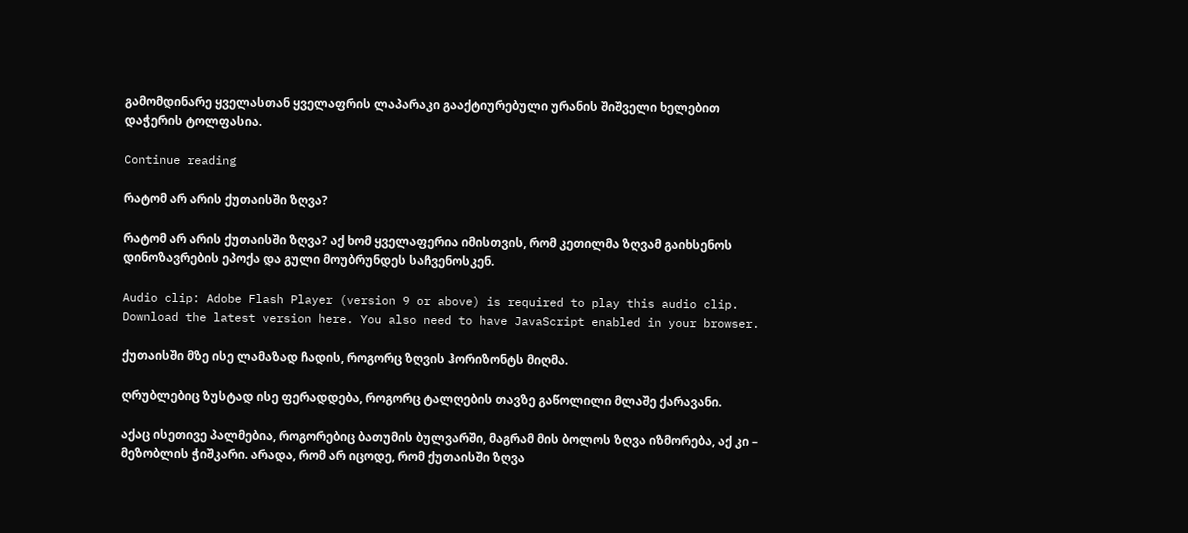გამომდინარე ყველასთან ყველაფრის ლაპარაკი გააქტიურებული ურანის შიშველი ხელებით დაჭერის ტოლფასია.

Continue reading

რატომ არ არის ქუთაისში ზღვა?

რატომ არ არის ქუთაისში ზღვა? აქ ხომ ყველაფერია იმისთვის, რომ კეთილმა ზღვამ გაიხსენოს დინოზავრების ეპოქა და გული მოუბრუნდეს საჩვენოსკენ.

Audio clip: Adobe Flash Player (version 9 or above) is required to play this audio clip. Download the latest version here. You also need to have JavaScript enabled in your browser.

ქუთაისში მზე ისე ლამაზად ჩადის, როგორც ზღვის ჰორიზონტს მიღმა.

ღრუბლებიც ზუსტად ისე ფერადდება, როგორც ტალღების თავზე გაწოლილი მლაშე ქარავანი.

აქაც ისეთივე პალმებია, როგორებიც ბათუმის ბულვარში, მაგრამ მის ბოლოს ზღვა იზმორება, აქ კი – მეზობლის ჭიშკარი. არადა, რომ არ იცოდე, რომ ქუთაისში ზღვა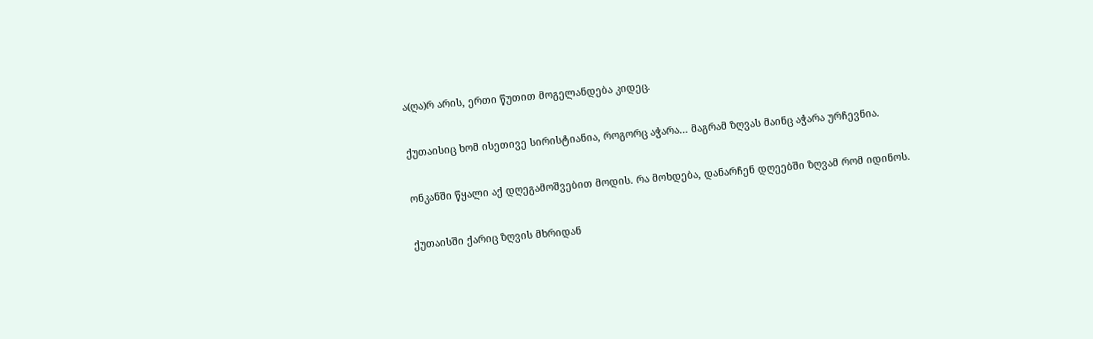ა(ღა)რ არის, ერთი წუთით მოგელანდება კიდეც.

ქუთაისიც ხომ ისეთივე სირისტიანია, როგორც აჭარა… მაგრამ ზღვას მაინც აჭარა ურჩევნია.

ონკანში წყალი აქ დღეგამოშვებით მოდის. რა მოხდება, დანარჩენ დღეებში ზღვამ რომ იდინოს.

ქუთაისში ქარიც ზღვის მხრიდან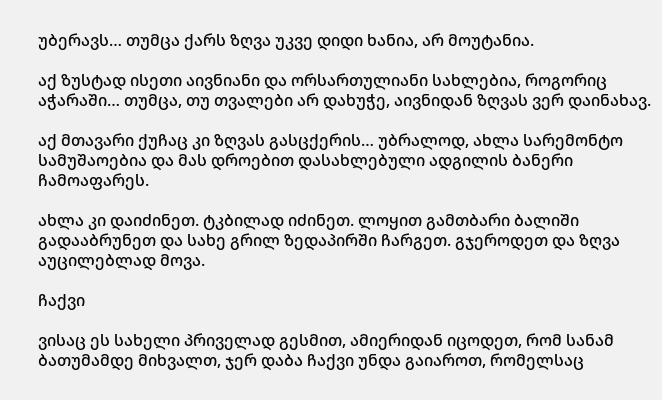უბერავს… თუმცა ქარს ზღვა უკვე დიდი ხანია, არ მოუტანია.

აქ ზუსტად ისეთი აივნიანი და ორსართულიანი სახლებია, როგორიც აჭარაში… თუმცა, თუ თვალები არ დახუჭე, აივნიდან ზღვას ვერ დაინახავ.

აქ მთავარი ქუჩაც კი ზღვას გასცქერის… უბრალოდ, ახლა სარემონტო სამუშაოებია და მას დროებით დასახლებული ადგილის ბანერი ჩამოაფარეს.

ახლა კი დაიძინეთ. ტკბილად იძინეთ. ლოყით გამთბარი ბალიში გადააბრუნეთ და სახე გრილ ზედაპირში ჩარგეთ. გჯეროდეთ და ზღვა აუცილებლად მოვა.

ჩაქვი

ვისაც ეს სახელი პრიველად გესმით, ამიერიდან იცოდეთ, რომ სანამ ბათუმამდე მიხვალთ, ჯერ დაბა ჩაქვი უნდა გაიაროთ, რომელსაც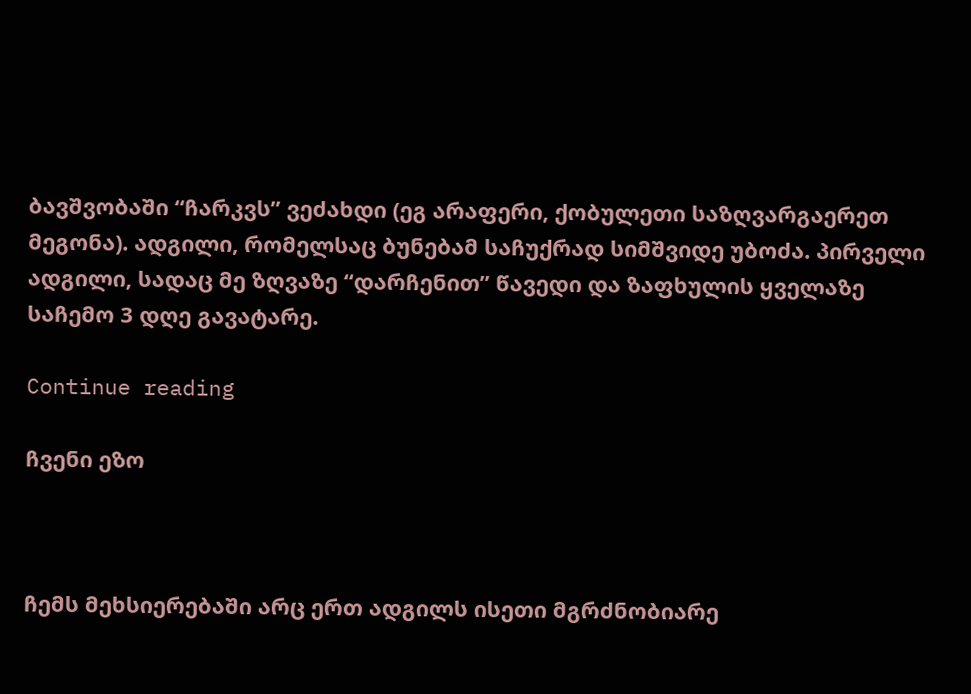ბავშვობაში “ჩარკვს” ვეძახდი (ეგ არაფერი, ქობულეთი საზღვარგაერეთ მეგონა). ადგილი, რომელსაც ბუნებამ საჩუქრად სიმშვიდე უბოძა. პირველი ადგილი, სადაც მე ზღვაზე “დარჩენით” წავედი და ზაფხულის ყველაზე საჩემო 3 დღე გავატარე.

Continue reading

ჩვენი ეზო



ჩემს მეხსიერებაში არც ერთ ადგილს ისეთი მგრძნობიარე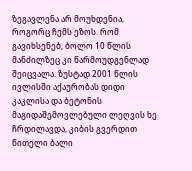ზეგავლენა არ მოუხდენია, როგორც ჩემს ეზოს. რომ გავიხსენებ, ბოლო 10 წლის მანძილზეც კი წარმოუდგენლად შეიცვალა. ზუსტად 2001 წლის ივლისში აქაურობას დიდი კაკლისა და ბეტონის მაგიდაშემოვლებული ლეღვის ხე ჩრდილავდა, კიბის გვერდით წითელი ბალი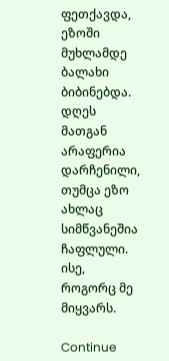ფეთქავდა, ეზოში მუხლამდე ბალახი ბიბინებდა. დღეს მათგან არაფერია დარჩენილი, თუმცა ეზო ახლაც სიმწვანეშია ჩაფლული. ისე, როგორც მე მიყვარს.

Continue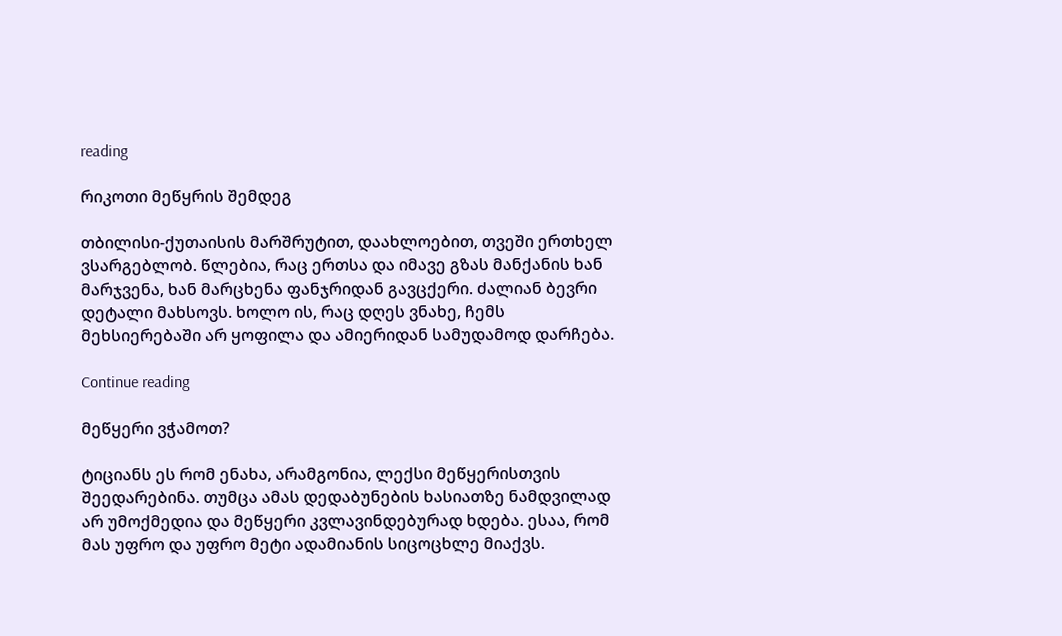reading

რიკოთი მეწყრის შემდეგ

თბილისი-ქუთაისის მარშრუტით, დაახლოებით, თვეში ერთხელ ვსარგებლობ. წლებია, რაც ერთსა და იმავე გზას მანქანის ხან მარჯვენა, ხან მარცხენა ფანჯრიდან გავცქერი. ძალიან ბევრი დეტალი მახსოვს. ხოლო ის, რაც დღეს ვნახე, ჩემს მეხსიერებაში არ ყოფილა და ამიერიდან სამუდამოდ დარჩება.

Continue reading

მეწყერი ვჭამოთ?

ტიციანს ეს რომ ენახა, არამგონია, ლექსი მეწყერისთვის შეედარებინა. თუმცა ამას დედაბუნების ხასიათზე ნამდვილად არ უმოქმედია და მეწყერი კვლავინდებურად ხდება. ესაა, რომ მას უფრო და უფრო მეტი ადამიანის სიცოცხლე მიაქვს.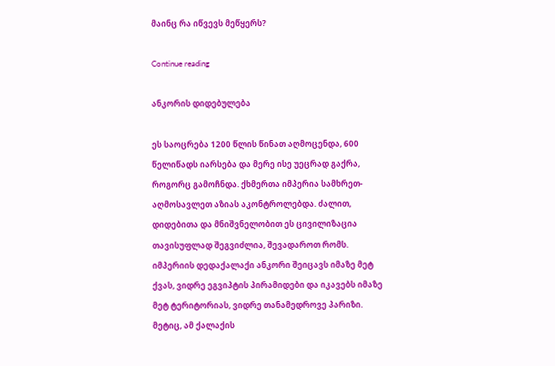მაინც რა იწვევს მეწყერს?

Continue reading

ანკორის დიდებულება

ეს საოცრება 1200 წლის წინათ აღმოცენდა, 600 წელიწადს იარსება და მერე ისე უეცრად გაქრა, როგორც გამოჩნდა. ქხმერთა იმპერია სამხრეთ-აღმოსავლეთ აზიას აკონტროლებდა. ძალით, დიდებითა და მნიშვნელობით ეს ცივილიზაცია თავისუფლად შეგვიძლია, შევადაროთ რომს. იმპერიის დედაქალაქი ანკორი შეიცავს იმაზე მეტ ქვას, ვიდრე ეგვიპტის პირამიდები და იკავებს იმაზე მეტ ტერიტორიას, ვიდრე თანამედროვე პარიზი. მეტიც, ამ ქალაქის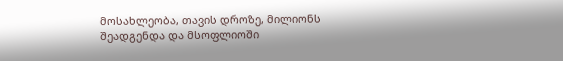მოსახლეობა, თავის დროზე, მილიონს შეადგენდა და მსოფლიოში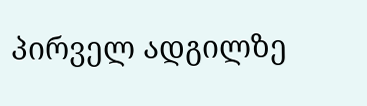პირველ ადგილზე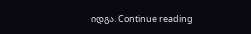იდგა. Continue reading